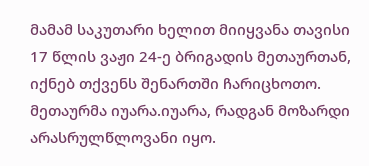მამამ საკუთარი ხელით მიიყვანა თავისი 17 წლის ვაჟი 24-ე ბრიგადის მეთაურთან, იქნებ თქვენს შენართში ჩარიცხოთო. მეთაურმა იუარა.იუარა, რადგან მოზარდი არასრულწლოვანი იყო.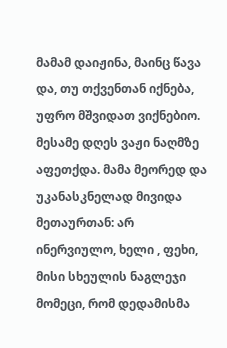მამამ დაიჟინა, მაინც წავა და, თუ თქვენთან იქნება, უფრო მშვიდათ ვიქნებიო. მესამე დღეს ვაჟი ნაღმზე აფეთქდა. მამა მეორედ და უკანასკნელად მივიდა მეთაურთან: არ ინერვიულო, ხელი , ფეხი, მისი სხეულის ნაგლეჯი მომეცი, რომ დედამისმა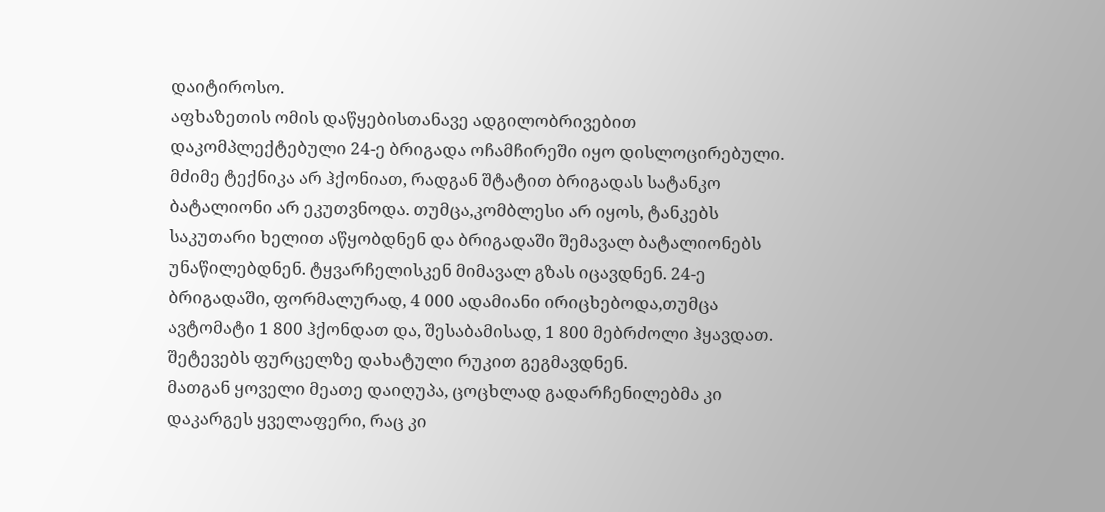დაიტიროსო.
აფხაზეთის ომის დაწყებისთანავე ადგილობრივებით დაკომპლექტებული 24-ე ბრიგადა ოჩამჩირეში იყო დისლოცირებული. მძიმე ტექნიკა არ ჰქონიათ, რადგან შტატით ბრიგადას სატანკო ბატალიონი არ ეკუთვნოდა. თუმცა,კომბლესი არ იყოს, ტანკებს საკუთარი ხელით აწყობდნენ და ბრიგადაში შემავალ ბატალიონებს უნაწილებდნენ. ტყვარჩელისკენ მიმავალ გზას იცავდნენ. 24-ე ბრიგადაში, ფორმალურად, 4 000 ადამიანი ირიცხებოდა,თუმცა ავტომატი 1 800 ჰქონდათ და, შესაბამისად, 1 800 მებრძოლი ჰყავდათ. შეტევებს ფურცელზე დახატული რუკით გეგმავდნენ.
მათგან ყოველი მეათე დაიღუპა, ცოცხლად გადარჩენილებმა კი დაკარგეს ყველაფერი, რაც კი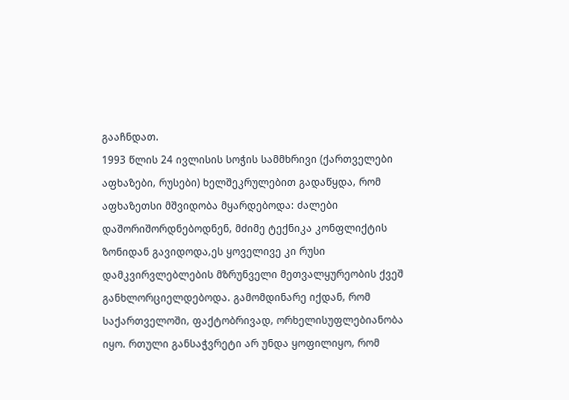გააჩნდათ.
1993 წლის 24 ივლისის სოჭის სამმხრივი (ქართველები აფხაზები, რუსები) ხელშეკრულებით გადაწყდა, რომ აფხაზეთსი მშვიდობა მყარდებოდა: ძალები დაშორიშორდნებოდნენ, მძიმე ტექნიკა კონფლიქტის ზონიდან გავიდოდა,ეს ყოველივე კი რუსი დამკვირვლებლების მზრუნველი მეთვალყურეობის ქვეშ განხლორციელდებოდა. გამომდინარე იქდან, რომ საქართველოში, ფაქტობრივად, ორხელისუფლებიანობა იყო. რთული განსაჭვრეტი არ უნდა ყოფილიყო, რომ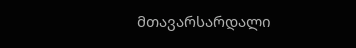მთავარსარდალი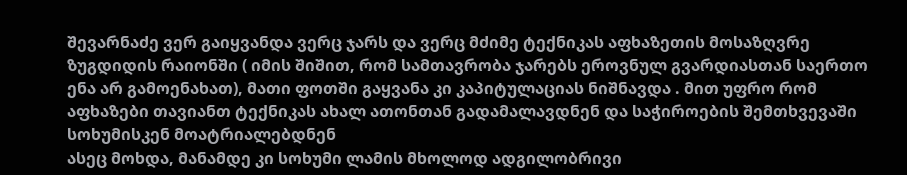შევარნაძე ვერ გაიყვანდა ვერც ჯარს და ვერც მძიმე ტექნიკას აფხაზეთის მოსაზღვრე ზუგდიდის რაიონში ( იმის შიშით, რომ სამთავრობა ჯარებს ეროვნულ გვარდიასთან საერთო ენა არ გამოენახათ), მათი ფოთში გაყვანა კი კაპიტულაციას ნიშნავდა . მით უფრო რომ აფხაზები თავიანთ ტექნიკას ახალ ათონთან გადამალავდნენ და საჭიროების შემთხვევაში სოხუმისკენ მოატრიალებდნენ
ასეც მოხდა, მანამდე კი სოხუმი ლამის მხოლოდ ადგილობრივი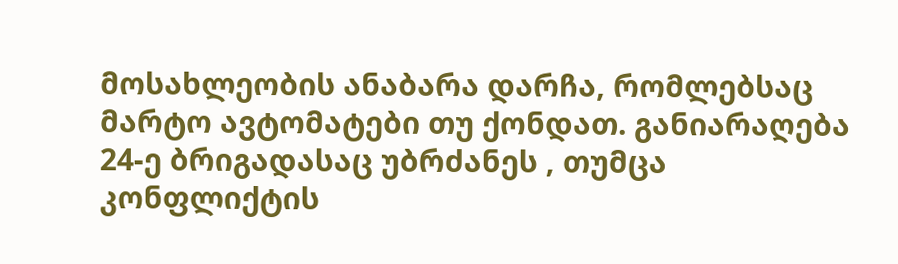მოსახლეობის ანაბარა დარჩა, რომლებსაც მარტო ავტომატები თუ ქონდათ. განიარაღება 24-ე ბრიგადასაც უბრძანეს , თუმცა კონფლიქტის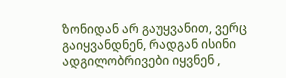ზონიდან არ გაუყვანით, ვერც გაიყვანდნენ, რადგან ისინი ადგილობრივები იყვნენ ,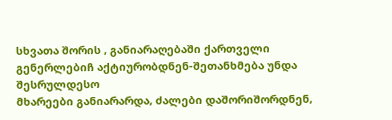სხვათა შორის , განიარაღებაში ქართველი გენერლებიჩ აქტიურობდნენ-შეთანხმება უნდა შესრულდესო
მხარეები განიარარდა, ძალები დაშორიშორდნენ,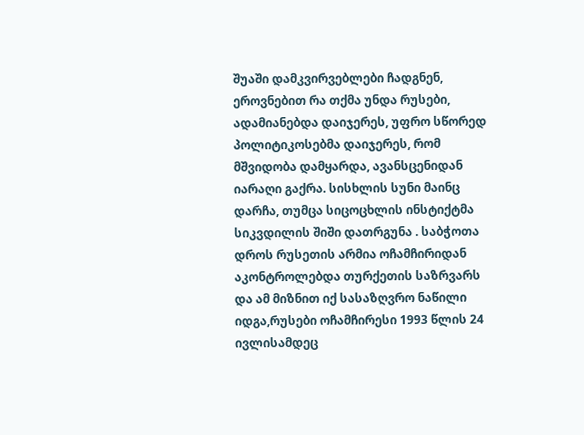შუაში დამკვირვებლები ჩადგნენ, ეროვნებით რა თქმა უნდა რუსები, ადამიანებდა დაიჯერეს, უფრო სწორედ პოლიტიკოსებმა დაიჯერეს, რომ მშვიდობა დამყარდა, ავანსცენიდან იარაღი გაქრა. სისხლის სუნი მაინც დარჩა, თუმცა სიცოცხლის ინსტიქტმა სიკვდილის შიში დათრგუნა . საბჭოთა დროს რუსეთის არმია ოჩამჩირიდან აკონტროლებდა თურქეთის საზრვარს და ამ მიზნით იქ სასაზღვრო ნაწილი იდგა,რუსები ოჩამჩირესი 1993 წლის 24 ივლისამდეც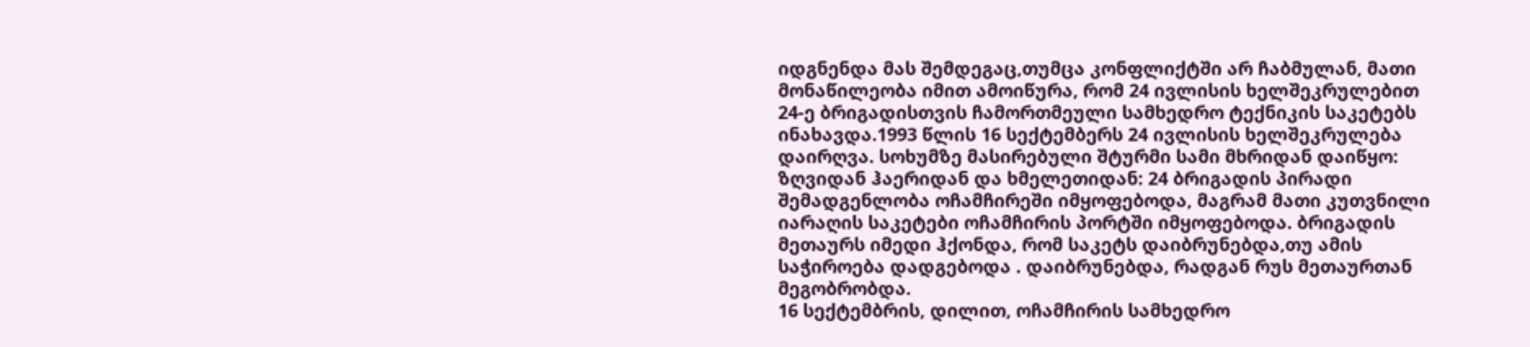იდგნენდა მას შემდეგაც,თუმცა კონფლიქტში არ ჩაბმულან, მათი მონაწილეობა იმით ამოიწურა, რომ 24 ივლისის ხელშეკრულებით 24-ე ბრიგადისთვის ჩამორთმეული სამხედრო ტექნიკის საკეტებს ინახავდა.1993 წლის 16 სექტემბერს 24 ივლისის ხელშეკრულება დაირღვა. სოხუმზე მასირებული შტურმი სამი მხრიდან დაიწყო: ზღვიდან ჰაერიდან და ხმელეთიდან: 24 ბრიგადის პირადი შემადგენლობა ოჩამჩირეში იმყოფებოდა, მაგრამ მათი კუთვნილი იარაღის საკეტები ოჩამჩირის პორტში იმყოფებოდა. ბრიგადის მეთაურს იმედი ჰქონდა, რომ საკეტს დაიბრუნებდა,თუ ამის საჭიროება დადგებოდა . დაიბრუნებდა, რადგან რუს მეთაურთან მეგობრობდა.
16 სექტემბრის, დილით, ოჩამჩირის სამხედრო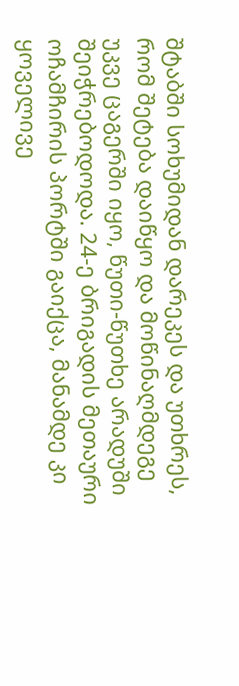შტაბში სოხუმიდან დარეკეს და უთხრეს, რომ შეტება დაიწყო და მოწინაღმდეგე უკვე ცაგერში იყო, წუთი-წუთხე არადუში შეიჭრებოდოდა. 24-ე ბრიგადის მეთაური ოჩამჩირის პორტში გაიქცა, მანამდე კი ყოველივე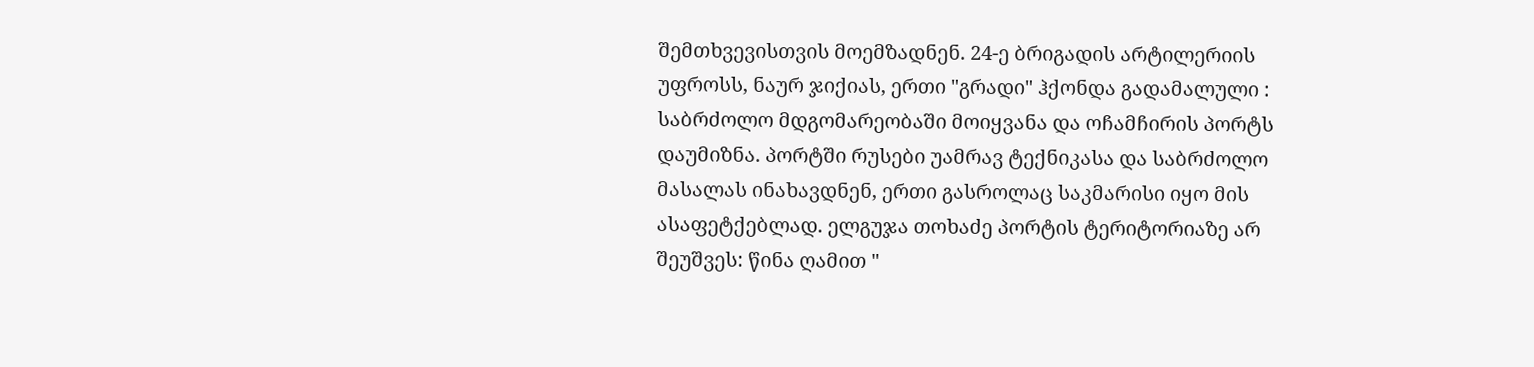შემთხვევისთვის მოემზადნენ. 24-ე ბრიგადის არტილერიის უფროსს, ნაურ ჯიქიას, ერთი "გრადი" ჰქონდა გადამალული : საბრძოლო მდგომარეობაში მოიყვანა და ოჩამჩირის პორტს დაუმიზნა. პორტში რუსები უამრავ ტექნიკასა და საბრძოლო მასალას ინახავდნენ, ერთი გასროლაც საკმარისი იყო მის ასაფეტქებლად. ელგუჯა თოხაძე პორტის ტერიტორიაზე არ შეუშვეს: წინა ღამით "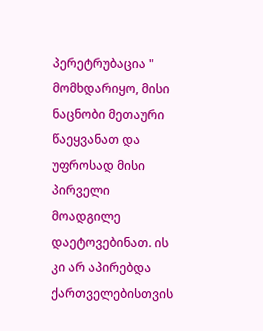პერეტრუბაცია " მომხდარიყო, მისი ნაცნობი მეთაური წაეყვანათ და უფროსად მისი პირველი მოადგილე დაეტოვებინათ. ის კი არ აპირებდა ქართველებისთვის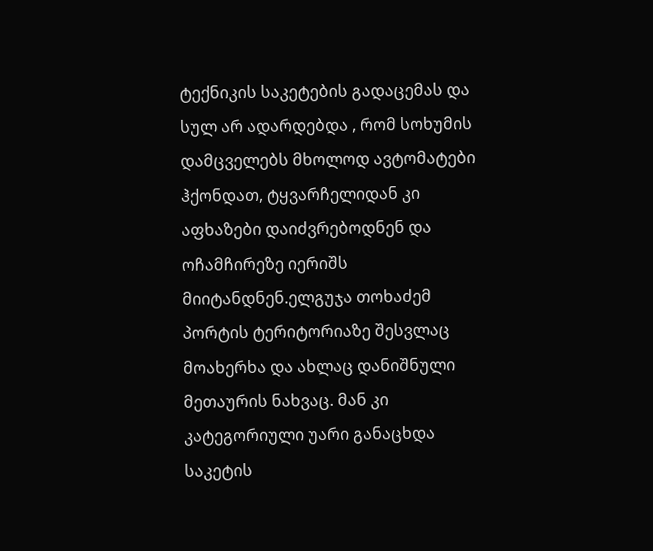ტექნიკის საკეტების გადაცემას და სულ არ ადარდებდა , რომ სოხუმის დამცველებს მხოლოდ ავტომატები ჰქონდათ, ტყვარჩელიდან კი აფხაზები დაიძვრებოდნენ და ოჩამჩირეზე იერიშს მიიტანდნენ.ელგუჯა თოხაძემ პორტის ტერიტორიაზე შესვლაც მოახერხა და ახლაც დანიშნული მეთაურის ნახვაც. მან კი კატეგორიული უარი განაცხდა საკეტის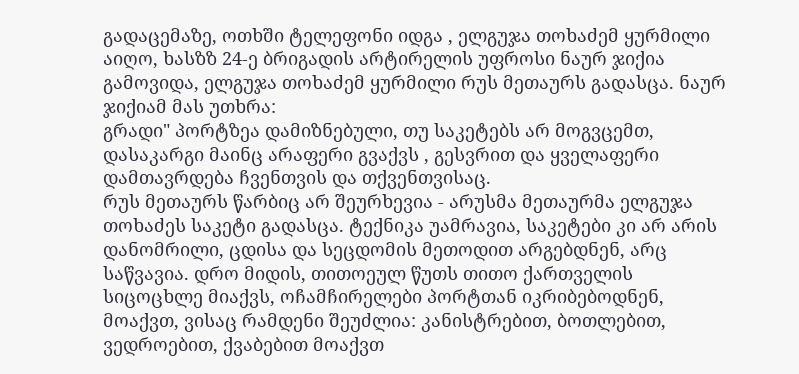გადაცემაზე, ოთხში ტელეფონი იდგა , ელგუჯა თოხაძემ ყურმილი აიღო, ხასზზ 24-ე ბრიგადის არტირელის უფროსი ნაურ ჯიქია გამოვიდა, ელგუჯა თოხაძემ ყურმილი რუს მეთაურს გადასცა. ნაურ ჯიქიამ მას უთხრა:
გრადი" პორტზეა დამიზნებული, თუ საკეტებს არ მოგვცემთ, დასაკარგი მაინც არაფერი გვაქვს , გესვრით და ყველაფერი დამთავრდება ჩვენთვის და თქვენთვისაც.
რუს მეთაურს წარბიც არ შეურხევია - არუსმა მეთაურმა ელგუჯა თოხაძეს საკეტი გადასცა. ტექნიკა უამრავია, საკეტები კი არ არის დანომრილი, ცდისა და სეცდომის მეთოდით არგებდნენ, არც საწვავია. დრო მიდის, თითოეულ წუთს თითო ქართველის სიცოცხლე მიაქვს, ოჩამჩირელები პორტთან იკრიბებოდნენ, მოაქვთ, ვისაც რამდენი შეუძლია: კანისტრებით, ბოთლებით, ვედროებით, ქვაბებით მოაქვთ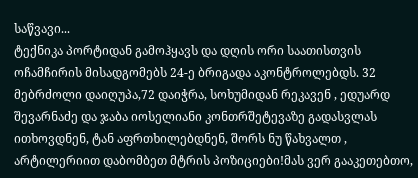საწვავი...
ტექნიკა პორტიდან გამოჰყავს და დღის ორი საათისთვის ოჩამჩირის მისადგომებს 24-ე ბრიგადა აკონტროლებდს. 32 მებრძოლი დაიღუპა,72 დაიჭრა, სოხუმიდან რეკავენ , ედუარდ შევარნაძე და ჯაბა იოსელიანი კონთრშეტევაზე გადასვლას ითხოვდნენ, ტან აფრთხილებდნენ, შორს ნუ წახვალთ , არტილერიით დაბომბეთ მტრის პოზიციები!მას ვერ გააკეთებთო,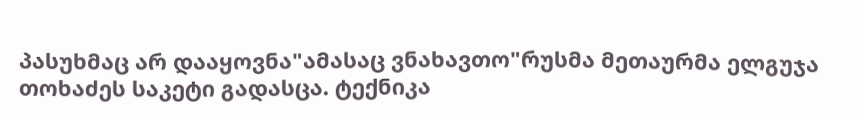პასუხმაც არ დააყოვნა"ამასაც ვნახავთო"რუსმა მეთაურმა ელგუჯა თოხაძეს საკეტი გადასცა. ტექნიკა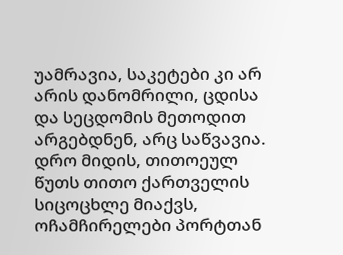უამრავია, საკეტები კი არ არის დანომრილი, ცდისა და სეცდომის მეთოდით არგებდნენ, არც საწვავია. დრო მიდის, თითოეულ წუთს თითო ქართველის სიცოცხლე მიაქვს, ოჩამჩირელები პორტთან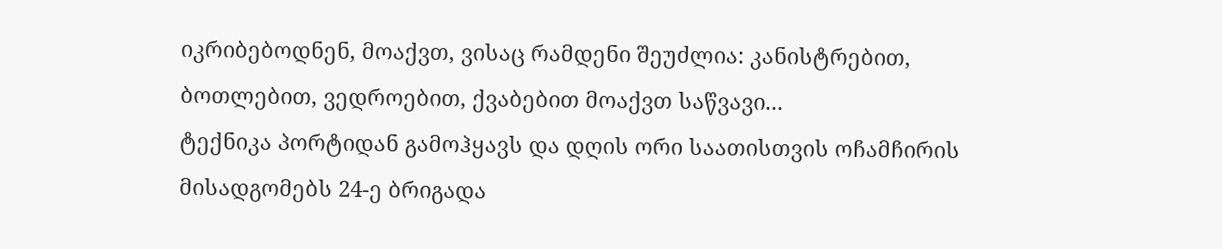იკრიბებოდნენ, მოაქვთ, ვისაც რამდენი შეუძლია: კანისტრებით, ბოთლებით, ვედროებით, ქვაბებით მოაქვთ საწვავი...
ტექნიკა პორტიდან გამოჰყავს და დღის ორი საათისთვის ოჩამჩირის მისადგომებს 24-ე ბრიგადა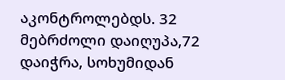აკონტროლებდს. 32 მებრძოლი დაიღუპა,72 დაიჭრა, სოხუმიდან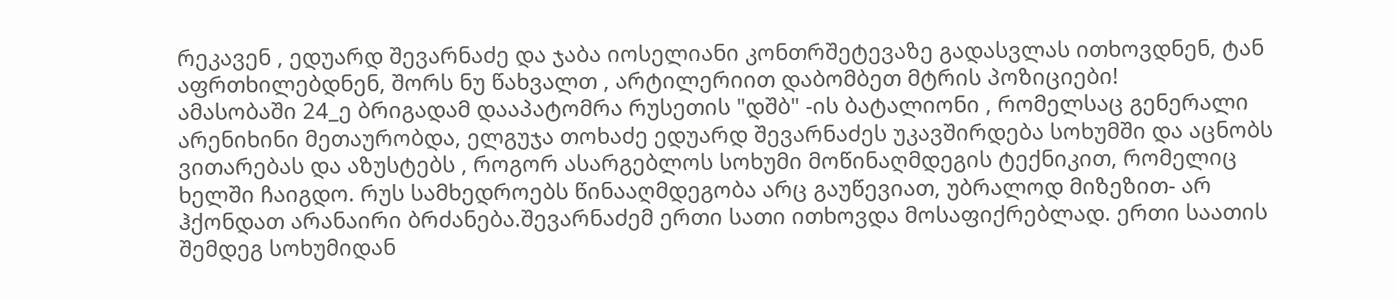რეკავენ , ედუარდ შევარნაძე და ჯაბა იოსელიანი კონთრშეტევაზე გადასვლას ითხოვდნენ, ტან აფრთხილებდნენ, შორს ნუ წახვალთ , არტილერიით დაბომბეთ მტრის პოზიციები!
ამასობაში 24_ე ბრიგადამ დააპატომრა რუსეთის "დშბ" -ის ბატალიონი , რომელსაც გენერალი არენიხინი მეთაურობდა, ელგუჯა თოხაძე ედუარდ შევარნაძეს უკავშირდება სოხუმში და აცნობს ვითარებას და აზუსტებს , როგორ ასარგებლოს სოხუმი მოწინაღმდეგის ტექნიკით, რომელიც ხელში ჩაიგდო. რუს სამხედროებს წინააღმდეგობა არც გაუწევიათ, უბრალოდ მიზეზით- არ ჰქონდათ არანაირი ბრძანება.შევარნაძემ ერთი სათი ითხოვდა მოსაფიქრებლად. ერთი საათის შემდეგ სოხუმიდან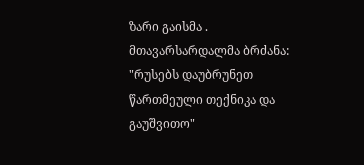ზარი გაისმა . მთავარსარდალმა ბრძანა: "რუსებს დაუბრუნეთ წართმეული თექნიკა და გაუშვითო"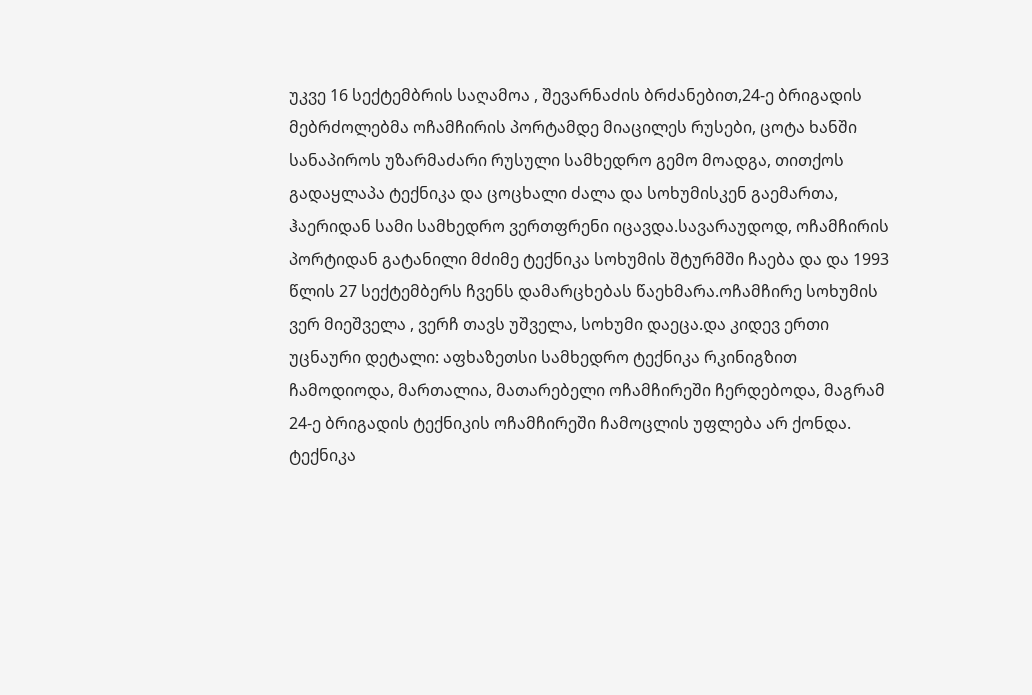უკვე 16 სექტემბრის საღამოა , შევარნაძის ბრძანებით,24-ე ბრიგადის მებრძოლებმა ოჩამჩირის პორტამდე მიაცილეს რუსები, ცოტა ხანში სანაპიროს უზარმაძარი რუსული სამხედრო გემო მოადგა, თითქოს გადაყლაპა ტექნიკა და ცოცხალი ძალა და სოხუმისკენ გაემართა, ჰაერიდან სამი სამხედრო ვერთფრენი იცავდა.სავარაუდოდ, ოჩამჩირის პორტიდან გატანილი მძიმე ტექნიკა სოხუმის შტურმში ჩაება და და 1993 წლის 27 სექტემბერს ჩვენს დამარცხებას წაეხმარა.ოჩამჩირე სოხუმის ვერ მიეშველა , ვერჩ თავს უშველა, სოხუმი დაეცა.და კიდევ ერთი უცნაური დეტალი: აფხაზეთსი სამხედრო ტექნიკა რკინიგზით ჩამოდიოდა, მართალია, მათარებელი ოჩამჩირეში ჩერდებოდა, მაგრამ 24-ე ბრიგადის ტექნიკის ოჩამჩირეში ჩამოცლის უფლება არ ქონდა. ტექნიკა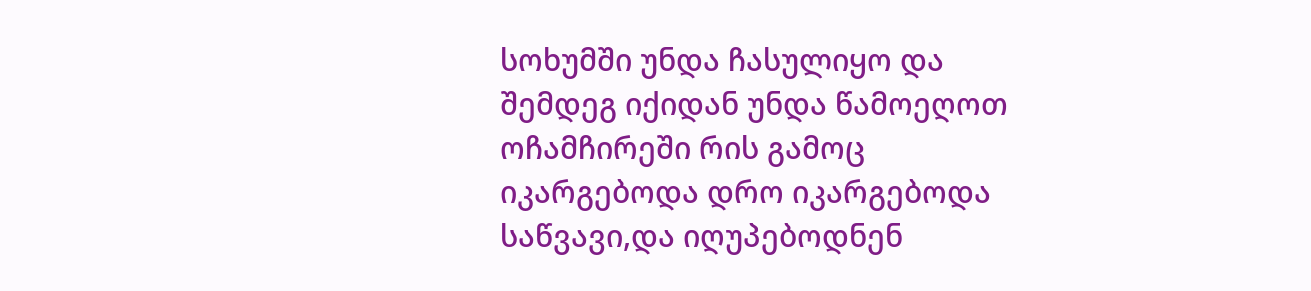სოხუმში უნდა ჩასულიყო და შემდეგ იქიდან უნდა წამოეღოთ ოჩამჩირეში რის გამოც იკარგებოდა დრო იკარგებოდა საწვავი,და იღუპებოდნენ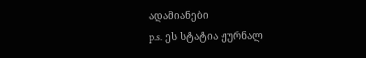ადამიანები
p.s. ეს სტატია ჟურნალ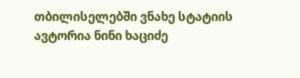თბილისელებში ვნახე სტატიის ავტორია ნინი ხაციძე